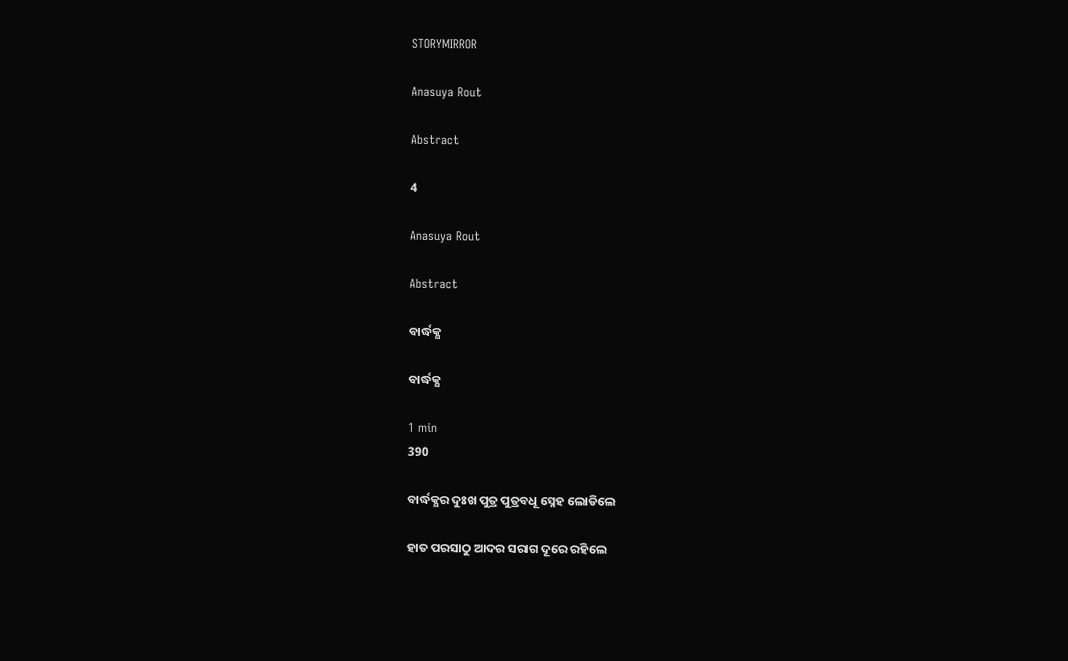STORYMIRROR

Anasuya Rout

Abstract

4

Anasuya Rout

Abstract

ବାର୍ଦ୍ଧକ୍ଯ

ବାର୍ଦ୍ଧକ୍ଯ

1 min
390

ବାର୍ଦ୍ଧକ୍ଯର ଦୁଃଖ ପୁତ୍ର ପୁତ୍ରବଧୂ ସ୍ନେହ ଲୋଡିଲେ

ହାତ ପରସାଠୁ ଆଦର ସରାଗ ଦୂରେ ରହିଲେ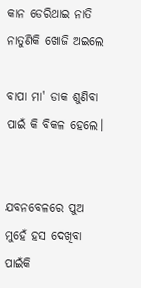କାନ ଡେରିଥାଇ ନାତି ନାତୁଣିକି ଖୋଜି ଅଇଲେ

ବାପା ମା' ଡାକ ଶୁଣିବା ପାଇଁ କି ବିକଳ ହେଲେ।


ଯବନବେଳରେ ପୁଅ ମୁହେଁ ହସ ଦେଖିବା ପାଇଁକି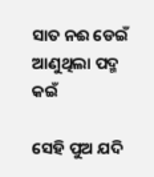ସାତ ନଈ ଡେଇଁ ଆଣୁଥିଲା ପଦ୍ମ କଇଁ

ସେହି ପୁଅ ଯଦି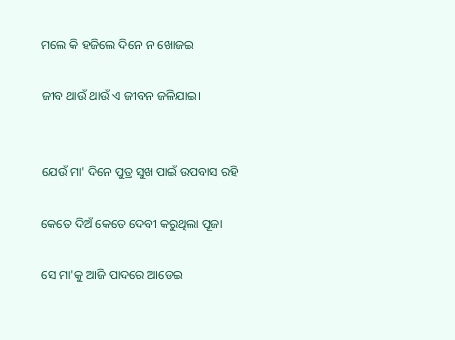ମଲେ କି ହଜିଲେ ଦିନେ ନ ଖୋଜଇ

ଜୀବ ଥାଉଁ ଥାଉଁ ଏ ଜୀବନ ଜଳିଯାଇ।


ଯେଉଁ ମା' ଦିନେ ପୁତ୍ର ସୁଖ ପାଇଁ ଉପବାସ ରହି

କେତେ ଦିଅଁ କେତେ ଦେବୀ କରୁଥିଲା ପୂଜା

ସେ ମା'କୁ ଆଜି ପାଦରେ ଆଡେଇ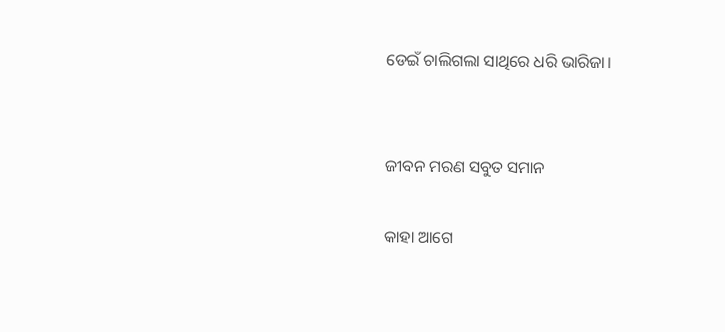ଡେଇଁ ଚାଲିଗଲା ସାଥିରେ ଧରି ଭାରିଜା।


ଜୀବନ ମରଣ ସବୁତ ସମାନ

କାହା ଆଗେ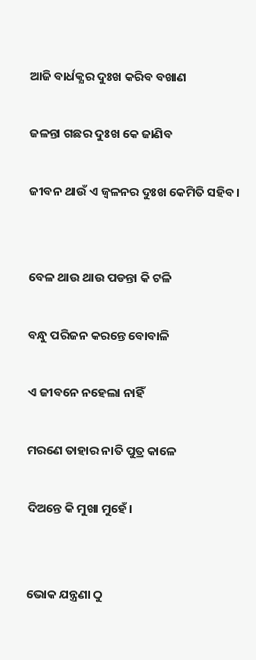ଆଜି ବାର୍ଧକ୍ଯର ଦୁଃଖ କରିବ ବଖାଣ

ଜଳନ୍ତା ଗଛର ଦୁଃଖ କେ ଜାଣିବ

ଜୀବନ ଥାଉଁ ଏ ଜ୍ବଳନର ଦୁଃଖ କେମିତି ସହିବ।


ବେଳ ଥାଉ ଥାଉ ପଡନ୍ତା କି ଟଳି

ବନ୍ଧୁ ପରିଜନ କରନ୍ତେ ବୋବାଳି

ଏ ଜୀବନେ ନହେଲା ନାହିଁ

ମରଣେ ତାହାର ନାତି ପୁତ୍ର କାଳେ

ଦିଅନ୍ତେ କି ମୁଖା ମୁହେଁ।


ଭୋକ ଯନ୍ତ୍ରଣା ଠୁ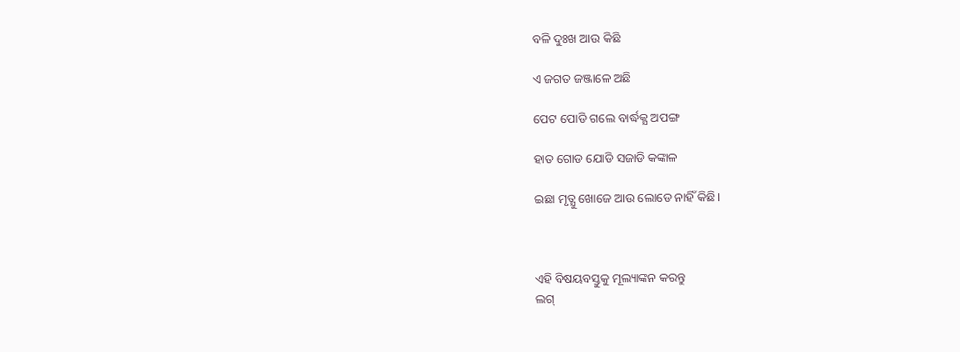ବଳି ଦୁଃଖ ଆଉ କିଛି

ଏ ଜଗତ ଜଞ୍ଜାଳେ ଅଛି

ପେଟ ପୋଡି ଗଲେ ବାର୍ଦ୍ଧକ୍ଯ ଅପଙ୍ଗ

ହାତ ଗୋଡ ଯୋଡି ସଜାଡି କଙ୍କାଳ

ଇଛା ମୃତ୍ଯୁ ଖୋଜେ ଆଉ ଲୋଡେ ନାହିଁ କିଛି।



ଏହି ବିଷୟବସ୍ତୁକୁ ମୂଲ୍ୟାଙ୍କନ କରନ୍ତୁ
ଲଗ୍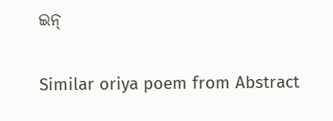ଇନ୍

Similar oriya poem from Abstract